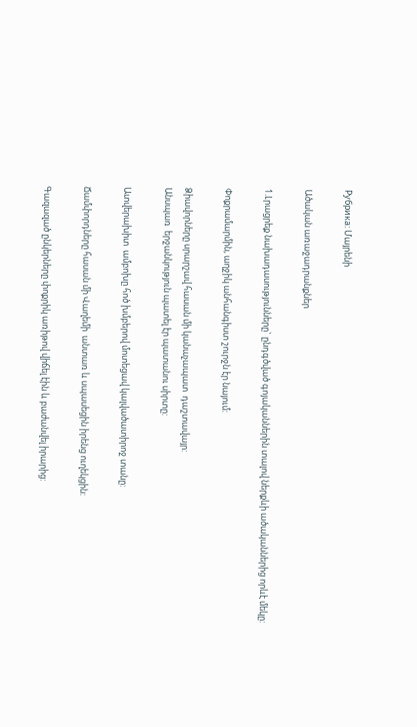Рубрика: Մայրենի

Ածական առաջադրանքներ

1.Լրացրեք նախադասությունները` ընդգծված գոյականներին տալով ներքևի ածականներից որևէ մեկը:

Փոքրամարմին, աղջիկ անհանգիստ շուրջն էր նայում:

Ձիավորները սրարշավ հասան մի կանաչապատ  դաշտավայր:
Անսպառ  երջանկություն պատել էր պատանու սիրտը:

Ատվերախիտ  ամբոխը հոծ խմբերով մոտեցավ կալվածատիրոջ տանը:

Ճամփորդները հասան մի Վաղեմի  անտառ և սպասեցին իրենց ուղեկցին:

Գազազած ընկերները փոքրիկ առիթով վիճել էին և բաժանվել իրարից: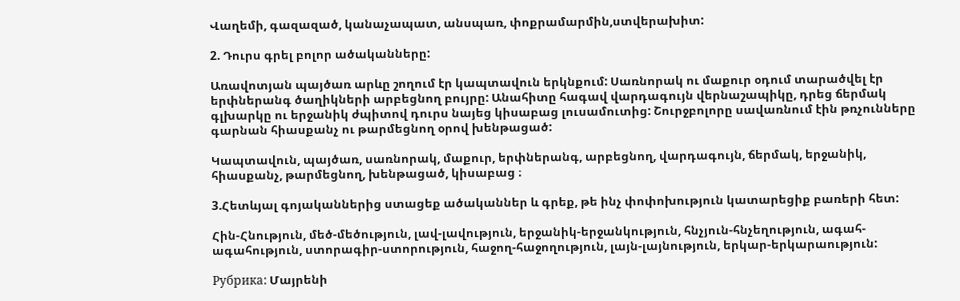Վաղեմի, գազազած, կանաչապատ, անսպառ, փոքրամարմին,ստվերախիտ:

2. Դուրս գրել բոլոր ածականները:

Առավոտյան պայծառ արևը շողում էր կապտավուն երկնքում: Սառնորակ ու մաքուր օդում տարածվել էր երփներանգ ծաղիկների արբեցնող բույրը: Անահիտը հագավ վարդագույն վերնաշապիկը, դրեց ճերմակ գլխարկը ու երջանիկ ժպիտով դուրս նայեց կիսաբաց լուսամուտից: Շուրջբոլորը սավառնում էին թռչունները գարնան հիասքանչ ու թարմեցնող օրով խենթացած:

Կապտավուն, պայծառ, սառնորակ, մաքուր, երփներանգ, արբեցնող, վարդագույն, ճերմակ, երջանիկ, հիասքանչ, թարմեցնող, խենթացած, կիսաբաց ։

3.Հետևյալ գոյականներից ստացեք ածականներ և գրեք, թե ինչ փոփոխություն կատարեցիք բառերի հետ:

Հին-Հնություն, մեծ-մեծություն, լավ-լավություն, երջանիկ-երջանկություն, հնչյուն-հնչեղություն, ագահ-ագահություն, ստորագիր-ստորություն, հաջող-հաջողություն, լայն-լայնություն, երկար-երկարաություն:

Рубрика: Մայրենի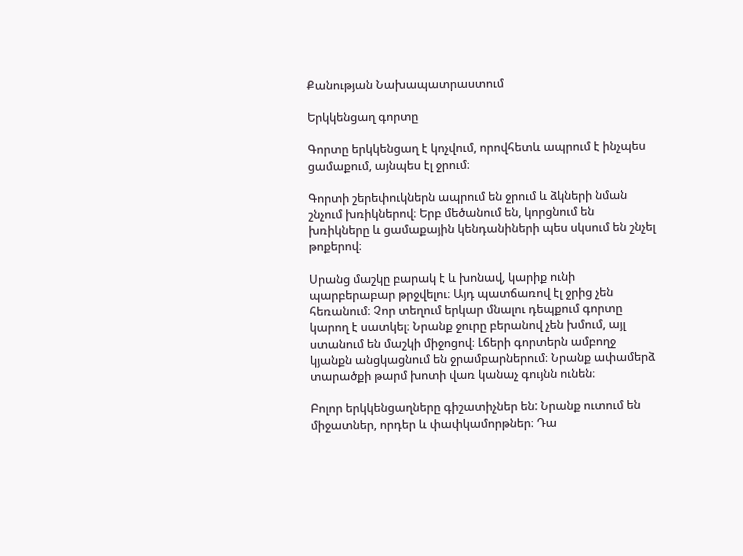Քանության Նախապատրաստում

Երկկենցաղ գորտը

Գորտը երկկենցաղ է կոչվում, որովհետև ապրում է ինչպես ցամաքում, այնպես էլ ջրում։

Գորտի շերեփուկներն ապրում են ջրում և ձկների նման շնչում խռիկներով։ Երբ մեծանում են, կորցնում են խռիկները և ցամաքային կենդանիների պես սկսում են շնչել թոքերով։

Սրանց մաշկը բարակ է և խոնավ, կարիք ունի պարբերաբար թրջվելու։ Այդ պատճառով էլ ջրից չեն հեռանում։ Չոր տեղում երկար մնալու դեպքում գորտը կարող է սատկել։ Նրանք ջուրը բերանով չեն խմում, այլ ստանում են մաշկի միջոցով։ Լճերի գորտերն ամբողջ կյանքն անցկացնում են ջրամբարներում։ Նրանք ափամերձ տարածքի թարմ խոտի վառ կանաչ գույնն ունեն։

Բոլոր երկկենցաղները գիշատիչներ են: Նրանք ուտում են միջատներ, որդեր և փափկամորթներ։ Դա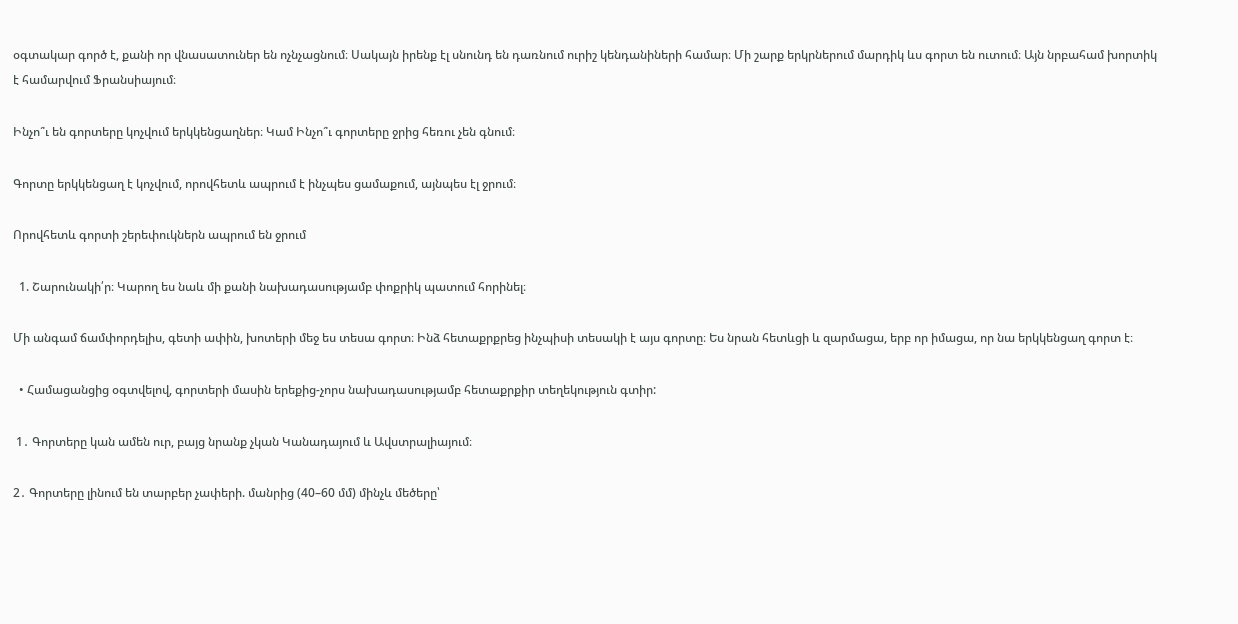օգտակար գործ է, քանի որ վնասատուներ են ոչնչացնում։ Սակայն իրենք էլ սնունդ են դառնում ուրիշ կենդանիների համար։ Մի շարք երկրներում մարդիկ ևս գորտ են ուտում։ Այն նրբահամ խորտիկ է համարվում Ֆրանսիայում։

Ինչո՞ւ են գորտերը կոչվում երկկենցաղներ։ Կամ Ինչո՞ւ գորտերը ջրից հեռու չեն գնում։

Գորտը երկկենցաղ է կոչվում, որովհետև ապրում է ինչպես ցամաքում, այնպես էլ ջրում։

Որովհետև գորտի շերեփուկներն ապրում են ջրում

  1. Շարունակի՛ր։ Կարող ես նաև մի քանի նախադասությամբ փոքրիկ պատում հորինել։

Մի անգամ ճամփորդելիս, գետի ափին, խոտերի մեջ ես տեսա գորտ։ Ինձ հետաքրքրեց ինչպիսի տեսակի է այս գորտը։ Ես նրան հետևցի և զարմացա, երբ որ իմացա, որ նա երկկենցաղ գորտ է։

  • Համացանցից օգտվելով, գորտերի մասին երեքից-չորս նախադասությամբ հետաքրքիր տեղեկություն գտիր:

 1․ Գորտերը կան ամեն ուր, բայց նրանք չկան Կանադայում և Ավստրալիայում։

2․ Գորտերը լինում են տարբեր չափերի. մանրից (40–60 մմ) մինչև մեծերը՝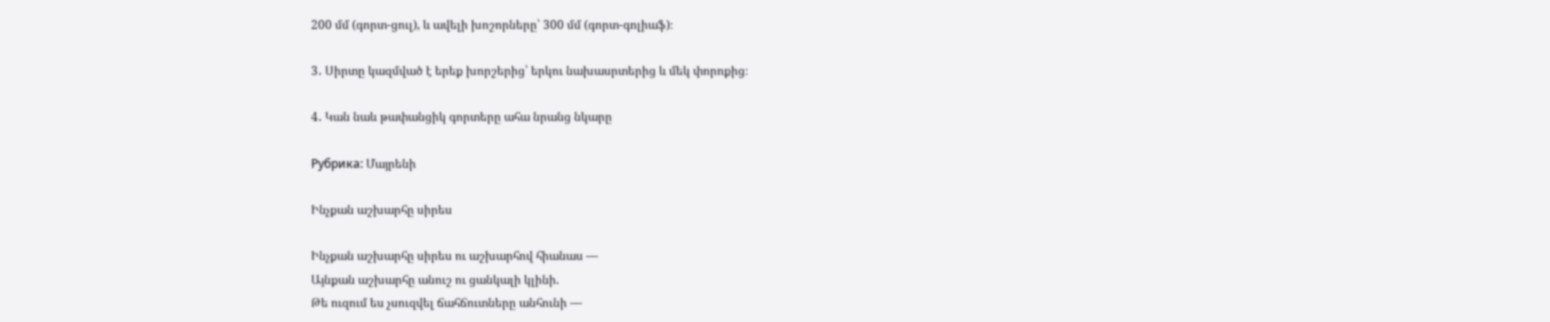200 մմ (գորտ-ցուլ), և ավելի խոշորները՝ 300 մմ (գորտ-գոլիաֆ)։

3․ Սիրտը կազմված է երեք խորշերից՝ երկու նախասրտերից և մեկ փորոքից։

4․ Կան նաև թափանցիկ գորտերը ահա նրանց նկարը

Рубрика: Մայրենի

Ինչքան աշխարհը սիրես

Ինչքան աշխարհը սիրես ու աշխարհով հիանաս —
Այնքան աշխարհը անուշ ու ցանկալի կլինի.
Թե ուզում ես չսուզվել ճահճուտները անհունի —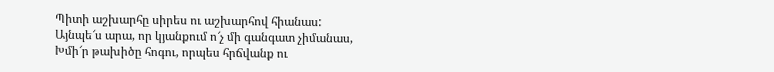Պիտի աշխարհը սիրես ու աշխարհով հիանաս:
Այնպե՜ս արա, որ կյանքում ո՜չ մի գանգատ չիմանաս,
Խմի՜ր թախիծը հոգու, որպես հրճվանք ու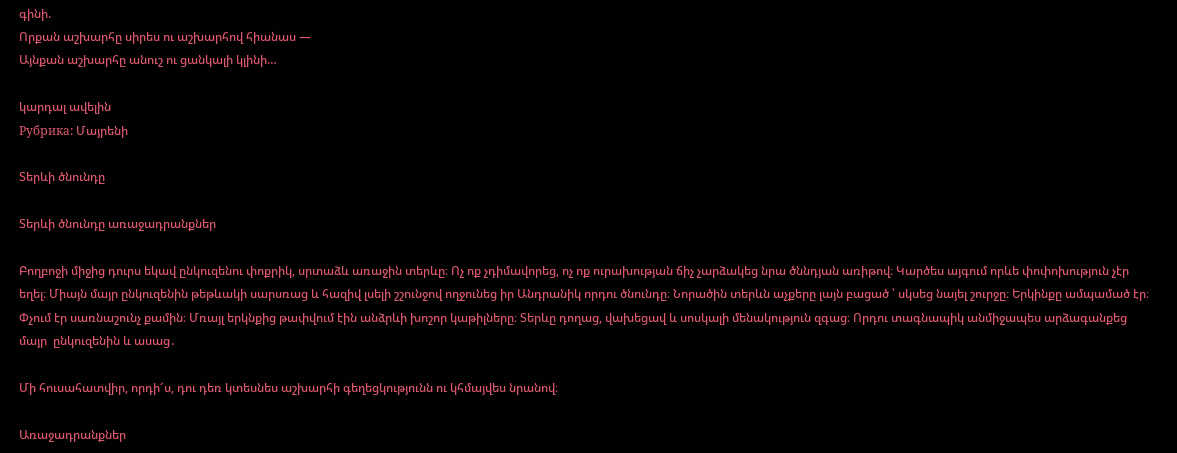գինի.
Որքան աշխարհը սիրես ու աշխարհով հիանաս —
Այնքան աշխարհը անուշ ու ցանկալի կլինի…

կարդալ ավելին
Рубрика: Մայրենի

Տերևի ծնունդը

Տերևի ծնունդը առաջադրանքներ

Բողբոջի միջից դուրս եկավ ընկուզենու փոքրիկ, սրտաձև առաջին տերևը։ Ոչ ոք չդիմավորեց, ոչ ոք ուրախության ճիչ չարձակեց նրա ծննդյան առիթով։ Կարծես այգում որևե փոփոխություն չէր եղել։ Միայն մայր ընկուզենին թեթևակի սարսռաց և հազիվ լսելի շշունջով ողջունեց իր Անդրանիկ որդու ծնունդը։ Նորածին տերևն աչքերը լայն բացած ՝ սկսեց նայել շուրջը։ Երկինքը ամպամած էր։ Փչում էր սառնաշունչ քամին։ Մռայլ երկնքից թափվում էին անձրևի խոշոր կաթիլները։ Տերևը դողաց, վախեցավ և սոսկալի մենակություն զգաց։ Որդու տագնապիկ անմիջապես արձագանքեց մայր  ընկուզենին և ասաց․

Մի հուսահատվիր, որդի՜ս, դու դեռ կտեսնես աշխարհի գեղեցկությունն ու կհմայվես նրանով։

Առաջադրանքներ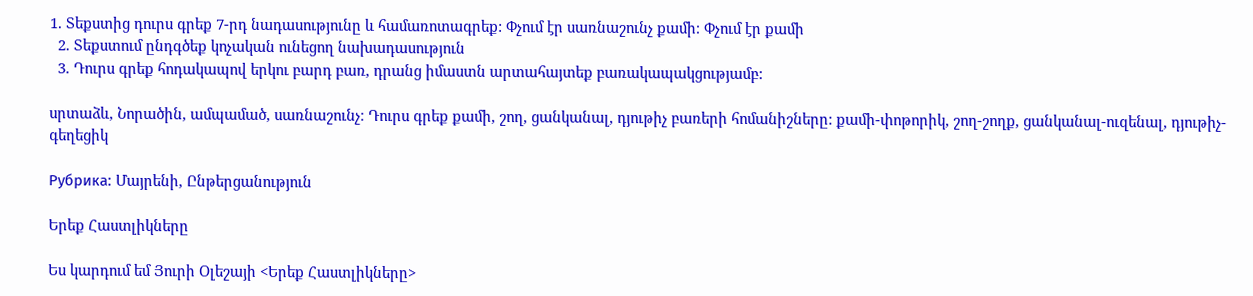1. Տեքստից դուրս գրեք 7-րդ նադասությունը և համառոտագրեք: Փչում էր սառնաշունչ քամի։ Փչում էր քամի
  2. Տեքստում ընդգծեք կոչական ունեցող նախադասություն
  3. Դուրս գրեք հոդակապով երկու բարդ բառ, դրանց իմաստն արտահայտեք բառակապակցությամբ:

սրտաձև, Նորածին, ամպամած, սառնաշունչ։ Դուրս գրեք քամի, շող, ցանկանալ, դյութիչ բառերի հոմանիշները: քամի-փոթորիկ, շող-շողք, ցանկանալ-ուզենալ, դյութիչ-գեղեցիկ

Рубрика: Մայրենի, Ընթերցանություն

Երեք Հաստլիկները

Ես կարդում եմ Յուրի Օլեշայի <Երեք Հաստլիկները>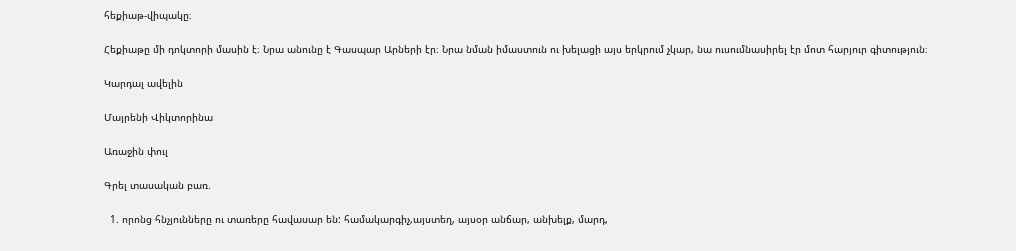հեքիաթ-վիպակը։

Հեքիաթը մի դոկտորի մասին է։ Նրա անունը է Գասպար Արների էր։ Նրա նման իմաստուն ու խելացի այս երկրում չկար, նա ուսումնասիրել էր մոտ հարյուր գիտություն։

Կարդալ ավելին

Մայրենի Վիկտորինա

Առաջին փուլ

Գրել տասական բառ.

  1. որոնց հնչյունները ու տառերը հավասար են: համակարգիչ,այստեղ, այսօր անճար, անխելք, մարդ,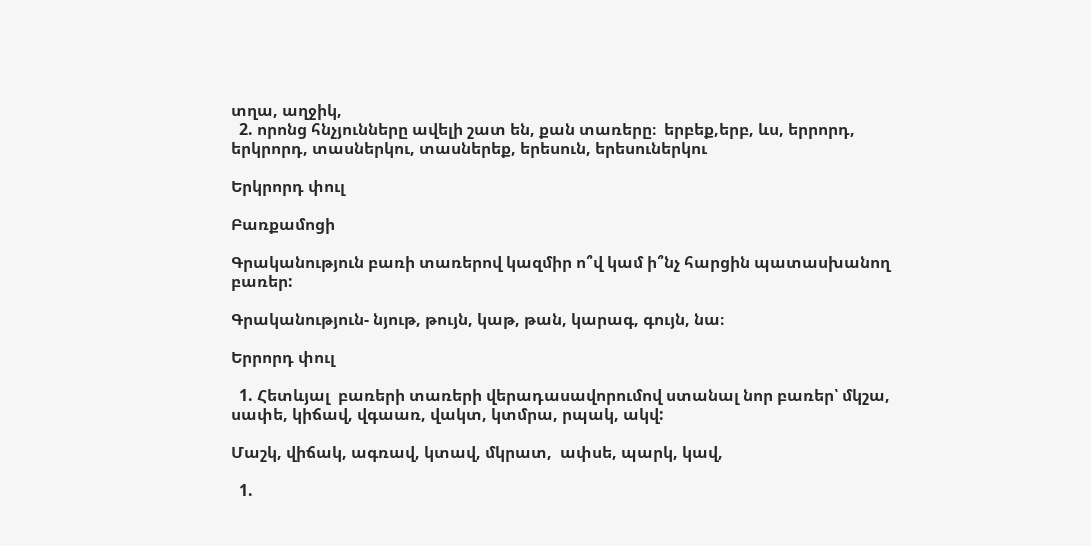տղա, աղջիկ,
  2. որոնց հնչյունները ավելի շատ են, քան տառերը։  երբեք,երբ, ևս, երրորդ, երկրորդ, տասներկու, տասներեք, երեսուն, երեսուներկու

Երկրորդ փուլ

Բառքամոցի

Գրականություն բառի տառերով կազմիր ո՞վ կամ ի՞նչ հարցին պատասխանող բառեր:

Գրականություն- նյութ, թույն, կաթ, թան, կարագ, գույն, նա։

Երրորդ փուլ

  1. Հետևյալ  բառերի տառերի վերադասավորումով ստանալ նոր բառեր՝ մկշա, սափե, կիճավ, վգաառ, վակտ, կտմրա, րպակ, ակվ:

Մաշկ, վիճակ, ագռավ, կտավ, մկրատ,  ափսե, պարկ, կավ,

  1.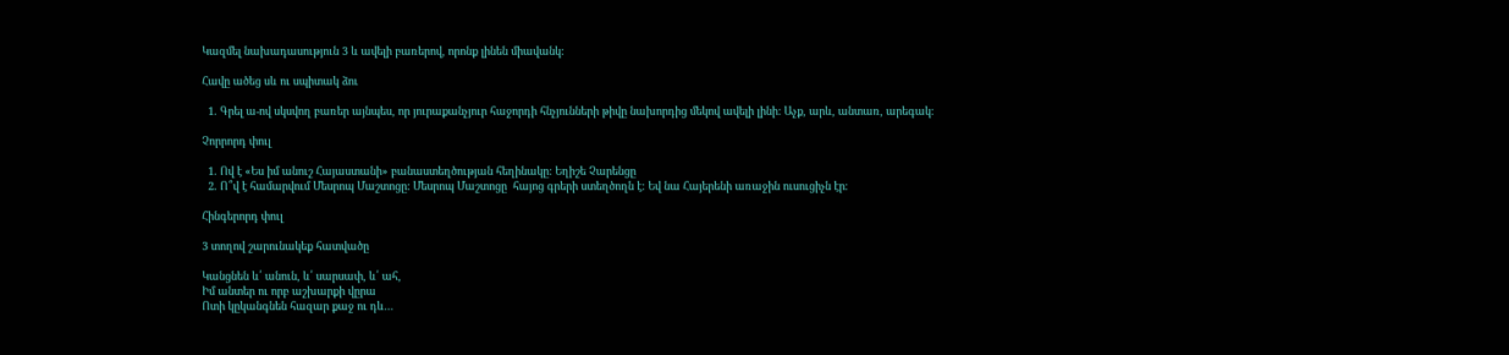Կազմել նախադասություն 3 և ավելի բառերով, որոնք լինեն միավանկ:

Հավը ածեց սև ու սպիտակ ձու

  1. Գրել ա-ով սկսվող բառեր այնպես, որ յուրաքանչյուր հաջորդի հնչյունների թիվը նախորդից մեկով ավելի լինի: Աչք, արև, անտառ, արեգակ։

Չորրորդ փուլ

  1. Ով է «Ես իմ անուշ Հայաստանի» բանաստեղծության հեղինակը: Եղիշե Չարենցը
  2. Ո՞վ է համարվում Մեսրոպ Մաշտոցը: Մեսրոպ Մաշտոցը  հայոց գրերի ստեղծողն է։ Եվ նա Հայերենի առաջին ուսուցիչն էր։

Հինգերորդ փուլ

3 տողով շարունակեք հատվածը

Կանցնեն և՛ անուն, և՛ սարսափ, և՛ ահ,
Իմ անտեր ու որբ աշխարքի վըրա
Ոտի կըկանգնեն հազար քաջ ու դև…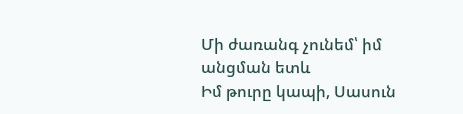Մի ժառանգ չունեմ՝ իմ անցման ետև
Իմ թուրը կապի, Սասուն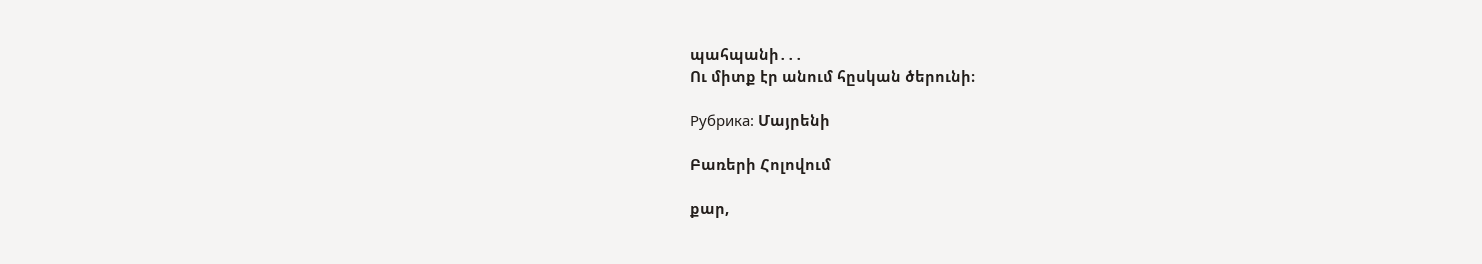պահպանի․․․
Ու միտք էր անում հըսկան ծերունի։

Рубрика: Մայրենի

Բառերի Հոլովում

քար,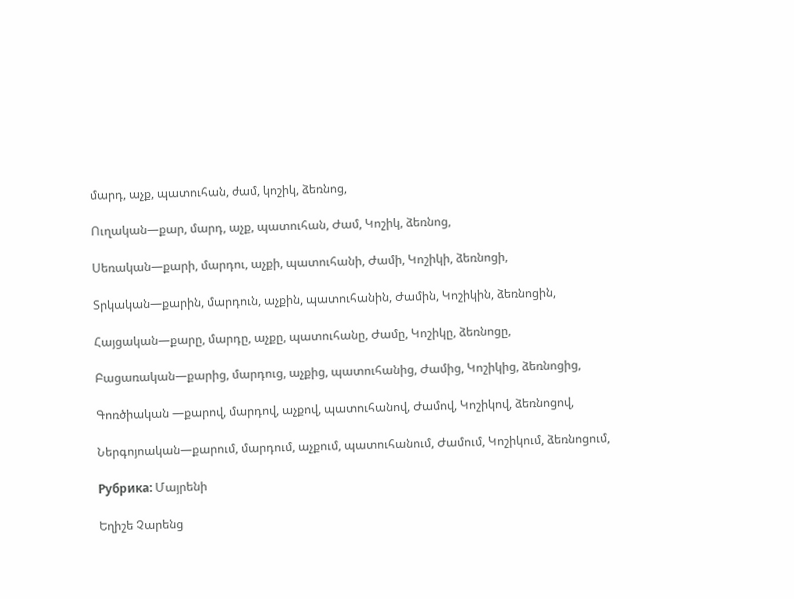մարդ, աչք, պատուհան, ժամ, կոշիկ, ձեռնոց,

Ուղական—քար, մարդ, աչք, պատուհան, Ժամ, Կոշիկ, ձեռնոց,

Սեռական—քարի, մարդու, աչքի, պատուհանի, Ժամի, Կոշիկի, ձեռնոցի,

Տրկական—քարին, մարդուն, աչքին, պատուհանին, Ժամին, Կոշիկին, ձեռնոցին,

Հայցական—քարը, մարդը, աչքը, պատուհանը, Ժամը, Կոշիկը, ձեռնոցը,

Բացառական—քարից, մարդուց, աչքից, պատուհանից, Ժամից, Կոշիկից, ձեռնոցից,

Գոռծիական —քարով, մարդով, աչքով, պատուհանով, Ժամով, Կոշիկով, ձեռնոցով,

Ներգոյոական—քարում, մարդում, աչքում, պատուհանում, Ժամում, Կոշիկում, ձեռնոցում,

Рубрика: Մայրենի

Եղիշե Չարենց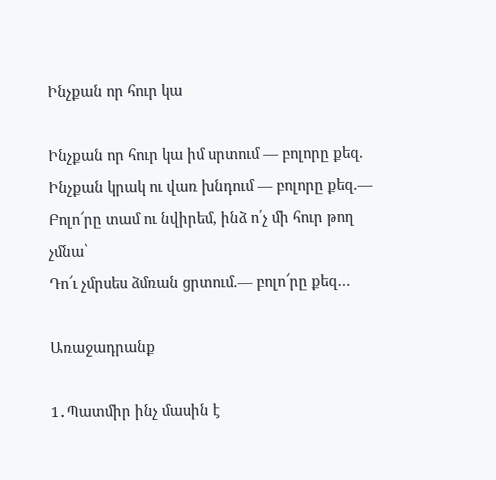Ինչքան որ հուր կա

Ինչքան որ հուր կա իմ սրտում — բոլորը քեզ.
Ինչքան կրակ ու վառ խնդում — բոլորը քեզ.—
Բոլո՜րը տամ ու նվիրեմ, ինձ ո՛չ մի հուր թող չմնա՝
Դո՜ւ չմրսես ձմռան ցրտում.— բոլո՜րը քեզ…

Առաջադրանք

1․Պատմիր ինչ մասին է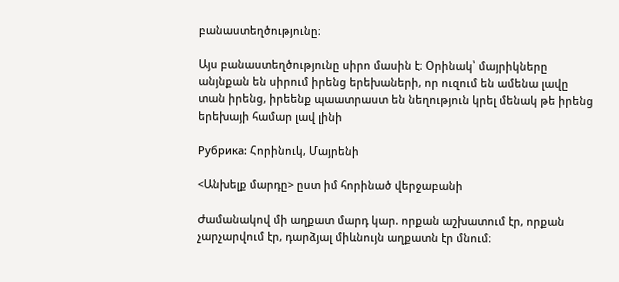բանաստեղծությունը։

Այս բանաստեղծությունը սիրո մասին է։ Օրինակ՝ մայրիկները անյնքան են սիրում իրենց երեխաների, որ ուզում են ամենա լավը տան իրենց, իրեենք պաատրաստ են նեղություն կրել մենակ թե իրենց երեխայի համար լավ լինի

Рубрика: Հորինուկ, Մայրենի

<Անխելք մարդը> ըստ իմ հորինած վերջաբանի

Ժամանակով մի աղքատ մարդ կար. որքան աշխատում էր, որքան չարչարվում էր, դարձյալ միևնույն աղքատն էր մնում։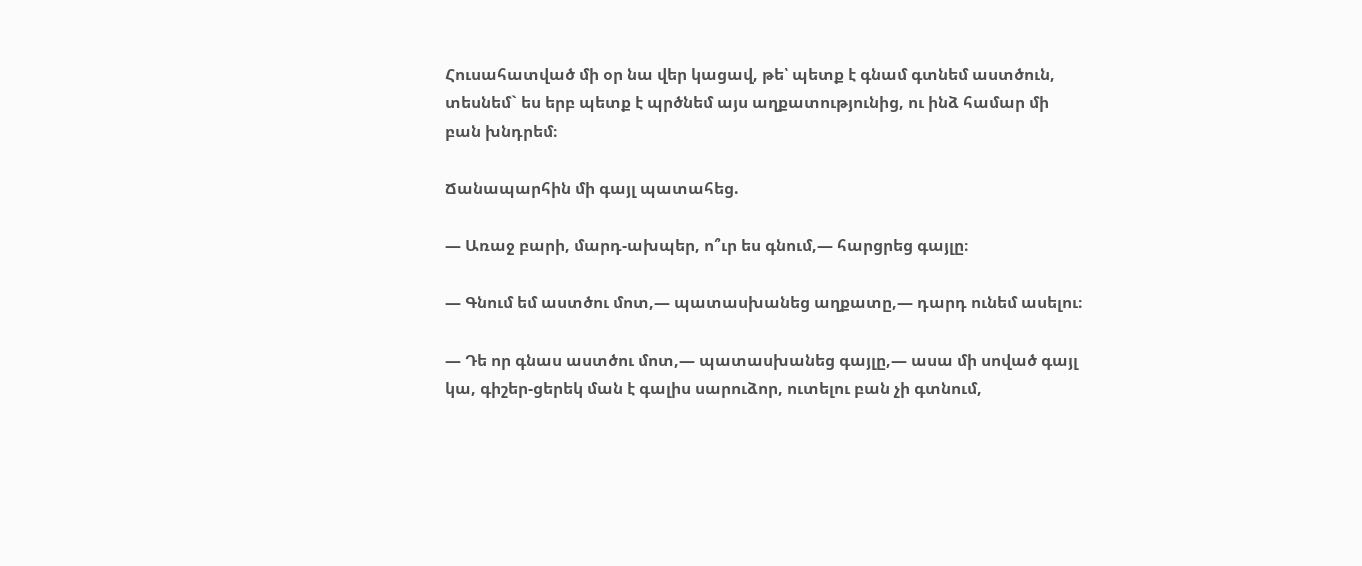Հուսահատված մի օր նա վեր կացավ, թե՝ պետք է գնամ գտնեմ աստծուն, տեսնեմ` ես երբ պետք է պրծնեմ այս աղքատությունից, ու ինձ համար մի բան խնդրեմ։

Ճանապարհին մի գայլ պատահեց.

― Առաջ բարի, մարդ-ախպեր, ո՞ւր ես գնում,― հարցրեց գայլը։

― Գնում եմ աստծու մոտ,― պատասխանեց աղքատը,― դարդ ունեմ ասելու։

― Դե որ գնաս աստծու մոտ,― պատասխանեց գայլը,― ասա մի սոված գայլ կա, գիշեր-ցերեկ ման է գալիս սարուձոր, ուտելու բան չի գտնում,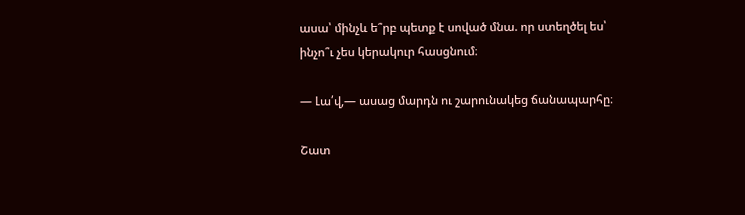ասա՝ մինչև ե՞րբ պետք է սոված մնա. որ ստեղծել ես՝ ինչո՞ւ չես կերակուր հասցնում։

― Լա՛վ,― ասաց մարդն ու շարունակեց ճանապարհը։

Շատ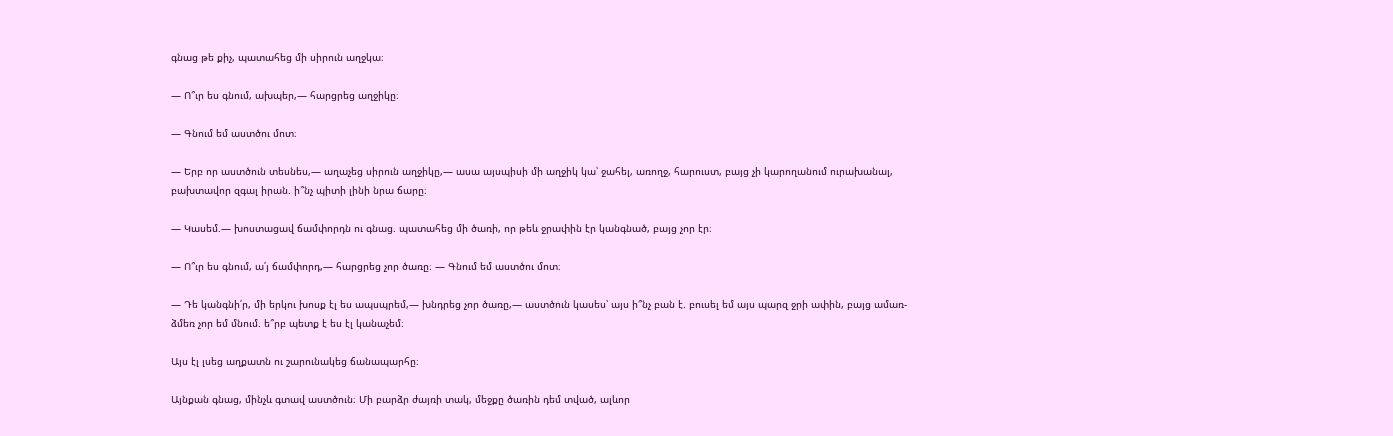գնաց թե քիչ, պատահեց մի սիրուն աղջկա։

― Ո՞ւր ես գնում, ախպեր,― հարցրեց աղջիկը։

― Գնում եմ աստծու մոտ։

― Երբ որ աստծուն տեսնես,― աղաչեց սիրուն աղջիկը,― ասա այսպիսի մի աղջիկ կա՝ ջահել, առողջ, հարուստ, բայց չի կարողանում ուրախանալ, բախտավոր զգալ իրան. ի՞նչ պիտի լինի նրա ճարը։

― Կասեմ.― խոստացավ ճամփորդն ու գնաց. պատահեց մի ծառի, որ թեև ջրափին էր կանգնած, բայց չոր էր։

― Ո՞ւր ես գնում, ա՛յ ճամփորդ,― հարցրեց չոր ծառը։ ― Գնում եմ աստծու մոտ։

― Դե կանգնի՛ր, մի երկու խոսք էլ ես ապսպրեմ,― խնդրեց չոր ծառը,― աստծուն կասես՝ այս ի՞նչ բան է. բուսել եմ այս պարզ ջրի ափին, բայց ամառ-ձմեռ չոր եմ մնում. ե՞րբ պետք է ես էլ կանաչեմ։

Այս էլ լսեց աղքատն ու շարունակեց ճանապարհը։

Այնքան գնաց, մինչև գտավ աստծուն։ Մի բարձր ժայռի տակ, մեջքը ծառին դեմ տված, ալևոր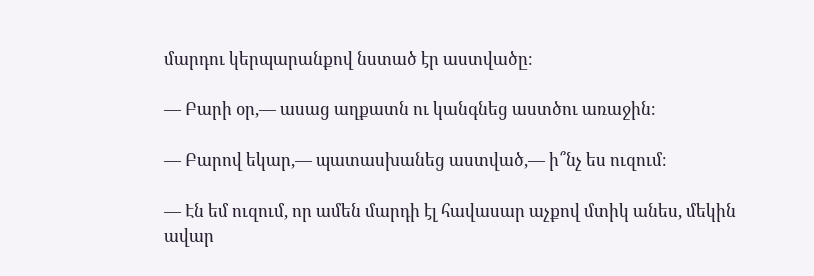մարդու կերպարանքով նստած էր աստվածը։

― Բարի օր,― ասաց աղքատն ու կանգնեց աստծու առաջին։

― Բարով եկար,― պատասխանեց աստված,― ի՞նչ ես ուզում։

― Էն եմ ուզում, որ ամեն մարդի էլ հավասար աչքով մտիկ անես, մեկին ավար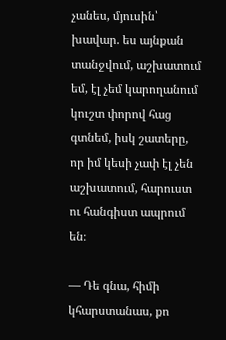չանես, մյուսին՝ խավար. ես այնքան տանջվում, աշխատում եմ, էլ չեմ կարողանում կուշտ փորով հաց գտնեմ, իսկ շատերը, որ իմ կեսի չափ էլ չեն աշխատում, հարուստ ու հանգիստ ապրում են։

― Դե գնա, հիմի կհարստանաս, քո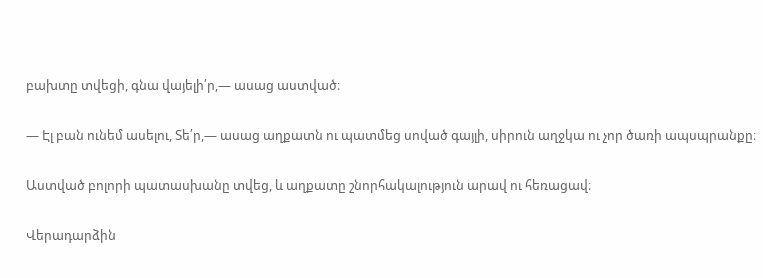բախտը տվեցի, գնա վայելի՛ր,― ասաց աստված։

― Էլ բան ունեմ ասելու, Տե՛ր,― ասաց աղքատն ու պատմեց սոված գայլի, սիրուն աղջկա ու չոր ծառի ապսպրանքը։

Աստված բոլորի պատասխանը տվեց, և աղքատը շնորհակալություն արավ ու հեռացավ։

Վերադարձին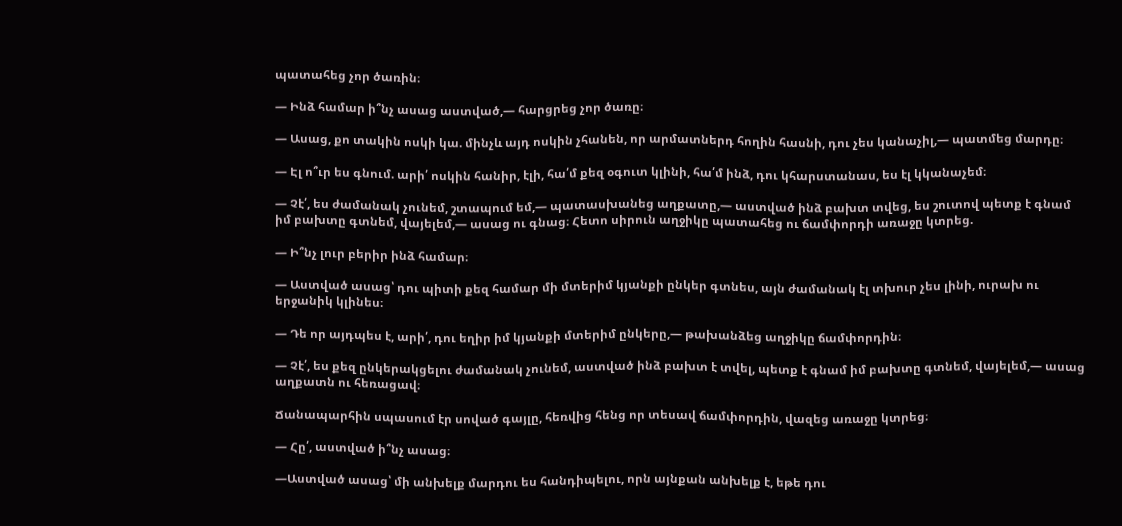պատահեց չոր ծառին։

― Ինձ համար ի՞նչ ասաց աստված,― հարցրեց չոր ծառը։

― Ասաց, քո տակին ոսկի կա. մինչև այդ ոսկին չհանեն, որ արմատներդ հողին հասնի, դու չես կանաչիլ,― պատմեց մարդը։

― Էլ ո՞ւր ես գնում. արի՛ ոսկին հանիր, էլի, հա՛մ քեզ օգուտ կլինի, հա՛մ ինձ, դու կհարստանաս, ես էլ կկանաչեմ։

― Չէ՛, ես ժամանակ չունեմ, շտապում եմ,― պատասխանեց աղքատը,― աստված ինձ բախտ տվեց, ես շուտով պետք է գնամ իմ բախտը գտնեմ, վայելեմ,― ասաց ու գնաց։ Հետո սիրուն աղջիկը պատահեց ու ճամփորդի առաջը կտրեց.

― Ի՞նչ լուր բերիր ինձ համար։

― Աստված ասաց՝ դու պիտի քեզ համար մի մտերիմ կյանքի ընկեր գտնես, այն ժամանակ էլ տխուր չես լինի, ուրախ ու երջանիկ կլինես։

― Դե որ այդպես է, արի՛, դու եղիր իմ կյանքի մտերիմ ընկերը,― թախանձեց աղջիկը ճամփորդին։

― Չէ՛, ես քեզ ընկերակցելու ժամանակ չունեմ, աստված ինձ բախտ է տվել, պետք է գնամ իմ բախտը գտնեմ, վայելեմ,― ասաց աղքատն ու հեռացավ։

Ճանապարհին սպասում էր սոված գայլը, հեռվից հենց որ տեսավ ճամփորդին, վազեց առաջը կտրեց։

— Հը՛, աստված ի՞նչ ասաց։

—Աստված ասաց՝ մի անխելք մարդու ես հանդիպելու, որն այնքան անխելք է, եթե դու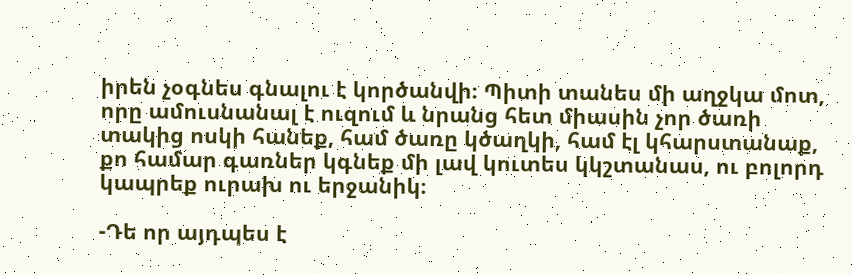իրեն չօգնես գնալու է կործանվի։ Պիտի տանես մի աղջկա մոտ, որը ամուսնանալ է ուզում և նրանց հետ միասին չոր ծառի տակից ոսկի հանեք, համ ծառը կծաղկի, համ էլ կհարստանաք, քո համար գառներ կգնեք մի լավ կուտես կկշտանաս, ու բոլորդ կապրեք ուրախ ու երջանիկ։

-Դե որ այդպես է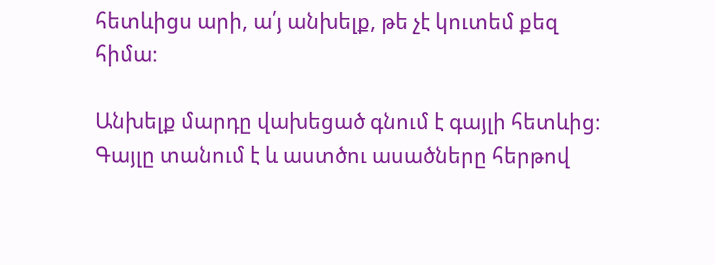հետևիցս արի, ա՛յ անխելք, թե չէ կուտեմ քեզ հիմա։

Անխելք մարդը վախեցած գնում է գայլի հետևից։ Գայլը տանում է և աստծու ասածները հերթով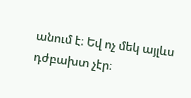անում է։ Եվ ոչ մեկ այլևս դժբախտ չէր։